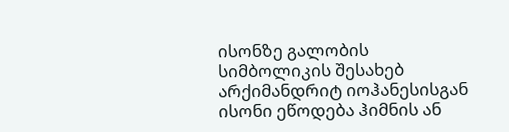ისონზე გალობის სიმბოლიკის შესახებ
არქიმანდრიტ იოჰანესისგან
ისონი ეწოდება ჰიმნის ან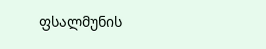ფსალმუნის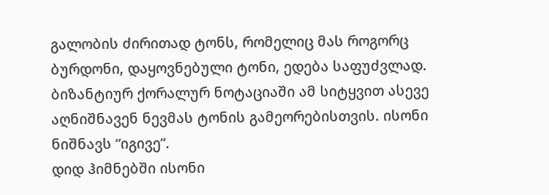გალობის ძირითად ტონს, რომელიც მას როგორც ბურდონი, დაყოვნებული ტონი, ედება საფუძვლად. ბიზანტიურ ქორალურ ნოტაციაში ამ სიტყვით ასევე აღნიშნავენ ნევმას ტონის გამეორებისთვის. ისონი ნიშნავს “იგივე”.
დიდ ჰიმნებში ისონი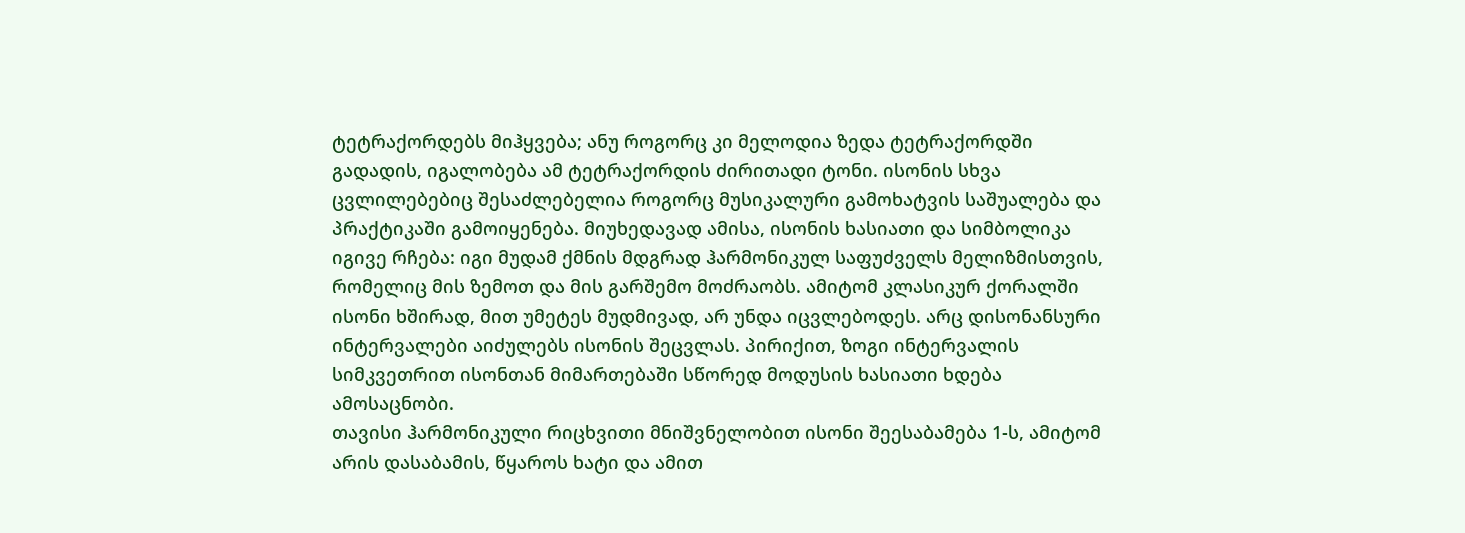ტეტრაქორდებს მიჰყვება; ანუ როგორც კი მელოდია ზედა ტეტრაქორდში გადადის, იგალობება ამ ტეტრაქორდის ძირითადი ტონი. ისონის სხვა ცვლილებებიც შესაძლებელია როგორც მუსიკალური გამოხატვის საშუალება და პრაქტიკაში გამოიყენება. მიუხედავად ამისა, ისონის ხასიათი და სიმბოლიკა იგივე რჩება: იგი მუდამ ქმნის მდგრად ჰარმონიკულ საფუძველს მელიზმისთვის, რომელიც მის ზემოთ და მის გარშემო მოძრაობს. ამიტომ კლასიკურ ქორალში ისონი ხშირად, მით უმეტეს მუდმივად, არ უნდა იცვლებოდეს. არც დისონანსური ინტერვალები აიძულებს ისონის შეცვლას. პირიქით, ზოგი ინტერვალის სიმკვეთრით ისონთან მიმართებაში სწორედ მოდუსის ხასიათი ხდება ამოსაცნობი.
თავისი ჰარმონიკული რიცხვითი მნიშვნელობით ისონი შეესაბამება 1-ს, ამიტომ არის დასაბამის, წყაროს ხატი და ამით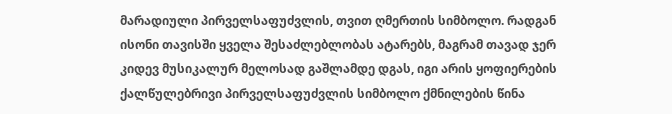მარადიული პირველსაფუძვლის, თვით ღმერთის სიმბოლო. რადგან ისონი თავისში ყველა შესაძლებლობას ატარებს, მაგრამ თავად ჯერ კიდევ მუსიკალურ მელოსად გაშლამდე დგას, იგი არის ყოფიერების ქალწულებრივი პირველსაფუძვლის სიმბოლო ქმნილების წინა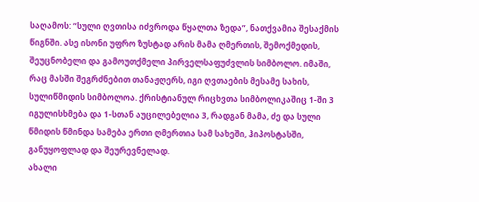საღამოს: “სული ღვთისა იძვროდა წყალთა ზედა”, ნათქვამია შესაქმის წიგნში. ასე ისონი უფრო ზუსტად არის მამა ღმერთის, შემოქმედის, შეუცნობელი და გამოუთქმელი პირველსაფუძვლის სიმბოლო. იმაში, რაც მასში შეგრძნებით თანაჟღერს, იგი ღვთაების მესამე სახის, სულიწმიდის სიმბოლოა. ქრისტიანულ რიცხვთა სიმბოლიკაშიც 1-ში 3 იგულისხმება და 1-სთან აუცილებელია 3, რადგან მამა, ძე და სული წმიდის წმინდა სამება ერთი ღმერთია სამ სახეში, ჰიპოსტასში, განუყოფლად და შეურევნელად.
ახალი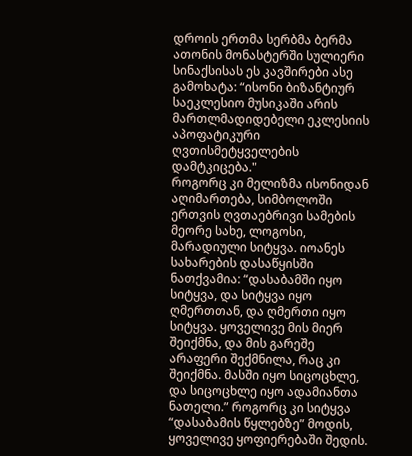დროის ერთმა სერბმა ბერმა ათონის მონასტერში სულიერი სინაქსისას ეს კავშირები ასე გამოხატა: “ისონი ბიზანტიურ საეკლესიო მუსიკაში არის მართლმადიდებელი ეკლესიის აპოფატიკური ღვთისმეტყველების დამტკიცება."
როგორც კი მელიზმა ისონიდან აღიმართება, სიმბოლოში ერთვის ღვთაებრივი სამების მეორე სახე, ლოგოსი, მარადიული სიტყვა. იოანეს სახარების დასაწყისში ნათქვამია: “დასაბამში იყო სიტყვა, და სიტყვა იყო ღმერთთან, და ღმერთი იყო სიტყვა. ყოველივე მის მიერ შეიქმნა, და მის გარეშე არაფერი შექმნილა, რაც კი შეიქმნა. მასში იყო სიცოცხლე, და სიცოცხლე იყო ადამიანთა ნათელი.” როგორც კი სიტყვა “დასაბამის წყლებზე” მოდის, ყოველივე ყოფიერებაში შედის.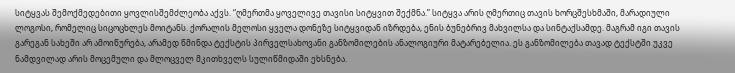სიტყვას შემოქმედებითი ყოვლისშემძლეობა აქვს. “ღმერთმა ყოველივე თავისი სიტყვით შექმნა.” სიტყვა არის ღმერთიც თავის ხორცშესხმაში, მარადიული ლოგოსი, რომელიც სიცოცხლეს მოიტანს. ქორალის მელოსი ყველა დონეზე სიტყვიდან იზრდება, ენის ბუნებრივ მახვილსა და სინტაქსამდე. მაგრამ იგი თავის გარეგან სახეში არ ამოიწურება, არამედ წმინდა ტექსტის პირველსახოვანი განზომილების ანალოგიური მატარებელია. ეს განზომილება თავად ტექსტში უკვე ნამდვილად არის მოცემული და მლოცველ მკითხველს სულიწმიდაში ეხსნება.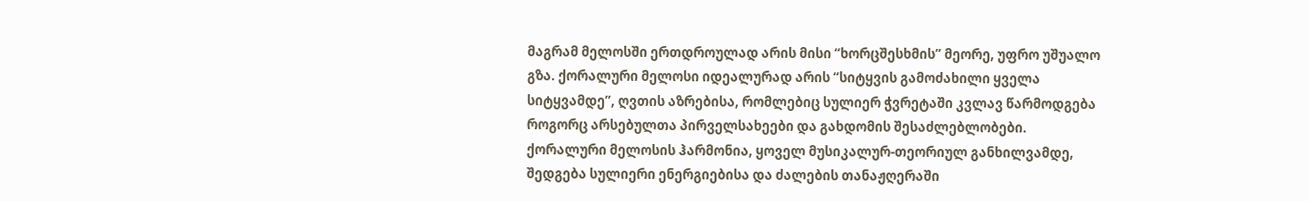მაგრამ მელოსში ერთდროულად არის მისი “ხორცშესხმის” მეორე, უფრო უშუალო გზა. ქორალური მელოსი იდეალურად არის “სიტყვის გამოძახილი ყველა სიტყვამდე”, ღვთის აზრებისა, რომლებიც სულიერ ჭვრეტაში კვლავ წარმოდგება როგორც არსებულთა პირველსახეები და გახდომის შესაძლებლობები.
ქორალური მელოსის ჰარმონია, ყოველ მუსიკალურ-თეორიულ განხილვამდე, შედგება სულიერი ენერგიებისა და ძალების თანაჟღერაში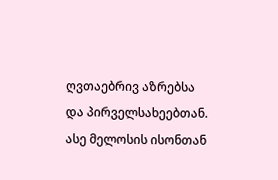ღვთაებრივ აზრებსა და პირველსახეებთან. ასე მელოსის ისონთან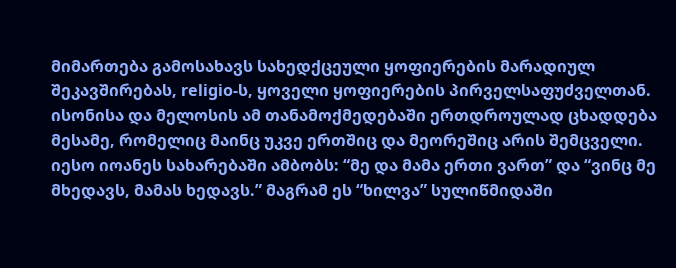მიმართება გამოსახავს სახედქცეული ყოფიერების მარადიულ შეკავშირებას, religio-ს, ყოველი ყოფიერების პირველსაფუძველთან.
ისონისა და მელოსის ამ თანამოქმედებაში ერთდროულად ცხადდება მესამე, რომელიც მაინც უკვე ერთშიც და მეორეშიც არის შემცველი. იესო იოანეს სახარებაში ამბობს: “მე და მამა ერთი ვართ” და “ვინც მე მხედავს, მამას ხედავს.” მაგრამ ეს “ხილვა” სულიწმიდაში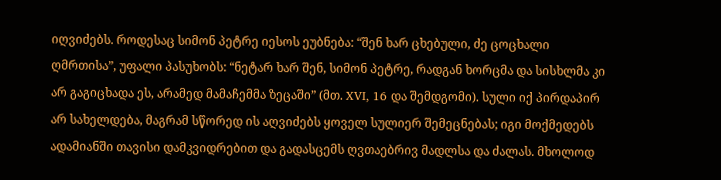იღვიძებს. როდესაც სიმონ პეტრე იესოს ეუბნება: “შენ ხარ ცხებული, ძე ცოცხალი ღმრთისა”, უფალი პასუხობს: “ნეტარ ხარ შენ, სიმონ პეტრე, რადგან ხორცმა და სისხლმა კი არ გაგიცხადა ეს, არამედ მამაჩემმა ზეცაში” (მთ. XVI, 16 და შემდგომი). სული იქ პირდაპირ არ სახელდება, მაგრამ სწორედ ის აღვიძებს ყოველ სულიერ შემეცნებას; იგი მოქმედებს ადამიანში თავისი დამკვიდრებით და გადასცემს ღვთაებრივ მადლსა და ძალას. მხოლოდ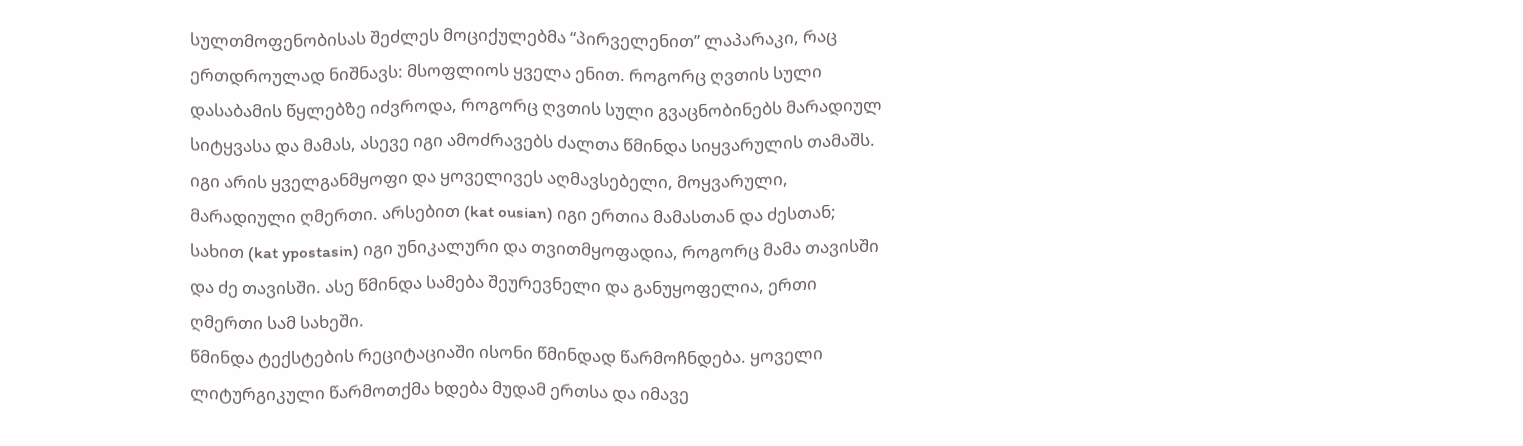სულთმოფენობისას შეძლეს მოციქულებმა “პირველენით” ლაპარაკი, რაც ერთდროულად ნიშნავს: მსოფლიოს ყველა ენით. როგორც ღვთის სული დასაბამის წყლებზე იძვროდა, როგორც ღვთის სული გვაცნობინებს მარადიულ სიტყვასა და მამას, ასევე იგი ამოძრავებს ძალთა წმინდა სიყვარულის თამაშს. იგი არის ყველგანმყოფი და ყოველივეს აღმავსებელი, მოყვარული, მარადიული ღმერთი. არსებით (kat ousian) იგი ერთია მამასთან და ძესთან; სახით (kat ypostasin) იგი უნიკალური და თვითმყოფადია, როგორც მამა თავისში და ძე თავისში. ასე წმინდა სამება შეურევნელი და განუყოფელია, ერთი ღმერთი სამ სახეში.
წმინდა ტექსტების რეციტაციაში ისონი წმინდად წარმოჩნდება. ყოველი ლიტურგიკული წარმოთქმა ხდება მუდამ ერთსა და იმავე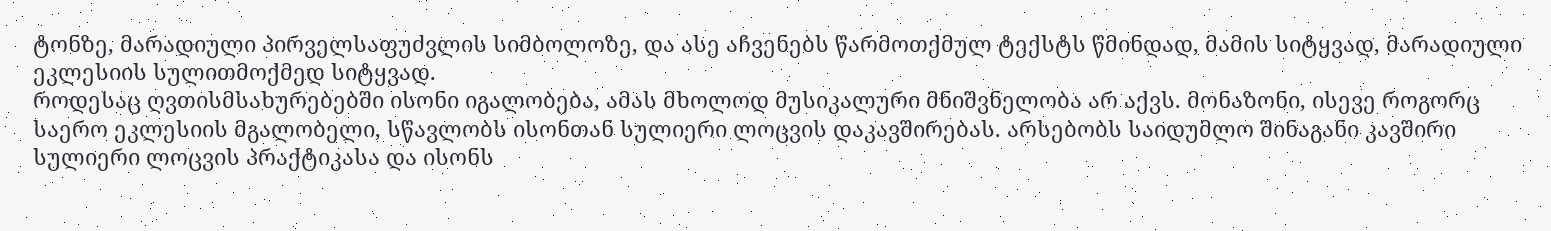ტონზე, მარადიული პირველსაფუძვლის სიმბოლოზე, და ასე აჩვენებს წარმოთქმულ ტექსტს წმინდად, მამის სიტყვად, მარადიული ეკლესიის სულითმოქმედ სიტყვად.
როდესაც ღვთისმსახურებებში ისონი იგალობება, ამას მხოლოდ მუსიკალური მნიშვნელობა არ აქვს. მონაზონი, ისევე როგორც საერო ეკლესიის მგალობელი, სწავლობს ისონთან სულიერი ლოცვის დაკავშირებას. არსებობს საიდუმლო შინაგანი კავშირი სულიერი ლოცვის პრაქტიკასა და ისონს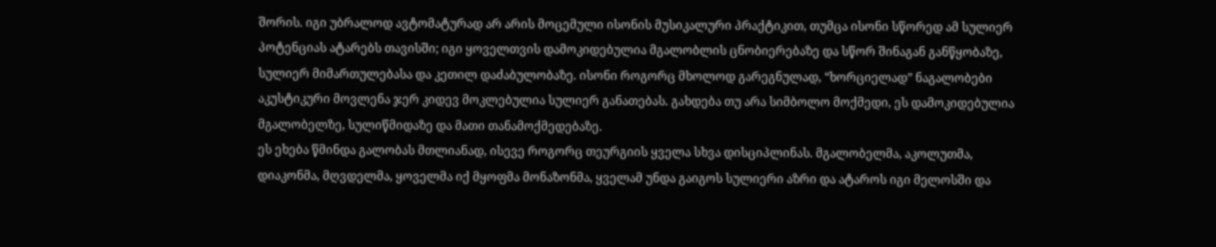შორის. იგი უბრალოდ ავტომატურად არ არის მოცემული ისონის მუსიკალური პრაქტიკით, თუმცა ისონი სწორედ ამ სულიერ პოტენციას ატარებს თავისში; იგი ყოველთვის დამოკიდებულია მგალობლის ცნობიერებაზე და სწორ შინაგან განწყობაზე, სულიერ მიმართულებასა და კეთილ დაძაბულობაზე. ისონი როგორც მხოლოდ გარეგნულად, “ხორციელად” ნაგალობები აკუსტიკური მოვლენა ჯერ კიდევ მოკლებულია სულიერ განათებას. გახდება თუ არა სიმბოლო მოქმედი, ეს დამოკიდებულია მგალობელზე, სულიწმიდაზე და მათი თანამოქმედებაზე.
ეს ეხება წმინდა გალობას მთლიანად, ისევე როგორც თეურგიის ყველა სხვა დისციპლინას. მგალობელმა, აკოლუთმა, დიაკონმა, მღვდელმა, ყოველმა იქ მყოფმა მონაზონმა, ყველამ უნდა გაიგოს სულიერი აზრი და ატაროს იგი მელოსში და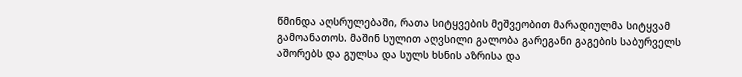წმინდა აღსრულებაში, რათა სიტყვების მეშვეობით მარადიულმა სიტყვამ გამოანათოს. მაშინ სულით აღვსილი გალობა გარეგანი გაგების საბურველს აშორებს და გულსა და სულს ხსნის აზრისა და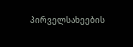პირველსახეების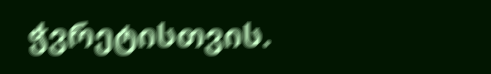ჭვრეტისთვის.